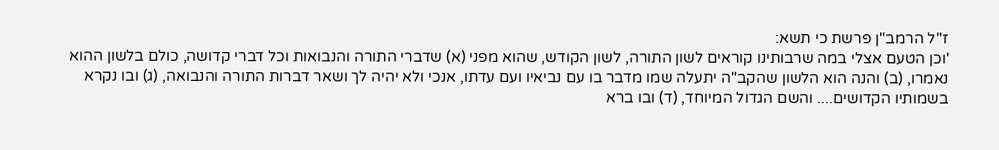ז"ל הרמב"ן פרשת כי תשא:
'וכן הטעם אצלי במה שרבותינו קוראים לשון התורה, לשון הקודש, שהוא מפני (א) שדברי התורה והנבואות וכל דברי קדושה, כולם בלשון ההוא נאמרו, (ב) והנה הוא הלשון שהקב"ה יתעלה שמו מדבר בו עם נביאיו ועם עדתו, אנכי ולא יהיה לך ושאר דברות התורה והנבואה, (ג) ובו נקרא בשמותיו הקדושים.... והשם הגדול המיוחד, (ד) ובו ברא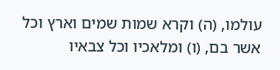עולמו, (ה) וקרא שמות שמים וארץ וכל אשר בם, (ו) ומלאכיו וכל צבאיו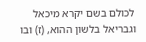לכולם בשם יקרא מיכאל וגבריאל בלשון ההוא, (ז) ובו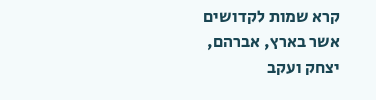קרא שמות לקדושים אשר בארץ, אברהם, יצחק ועקב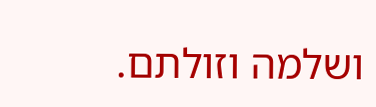ושלמה וזולתם.